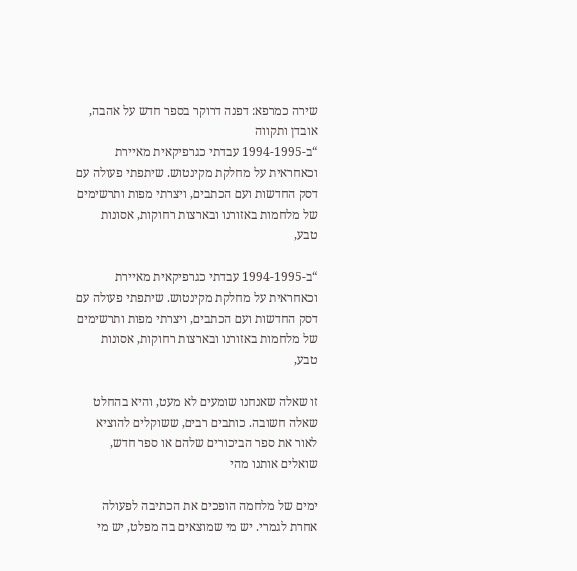שירה כמרפא: דפנה דרוקר בספר חדש על אהבה, אובדן ותקווה
“ב-1994-1995 עבדתי כגרפיקאית מאיירת וכאחראית על מחלקת מקינטוש. שיתפתי פעולה עם דסק החדשות ועם הכתבים, ויצרתי מפות ותרשימים של מלחמות באזורנו ובארצות רחוקות, אסונות טבע,

“ב-1994-1995 עבדתי כגרפיקאית מאיירת וכאחראית על מחלקת מקינטוש. שיתפתי פעולה עם דסק החדשות ועם הכתבים, ויצרתי מפות ותרשימים של מלחמות באזורנו ובארצות רחוקות, אסונות טבע,

זו שאלה שאנחנו שומעים לא מעט, והיא בהחלט שאלה חשובה. כותבים רבים, ששוקלים להוציא לאור את ספר הביכורים שלהם או ספר חדש, שואלים אותנו מהי

ימים של מלחמה הופכים את הכתיבה לפעולה אחרת לגמרי. יש מי שמוצאים בה מפלט, יש מי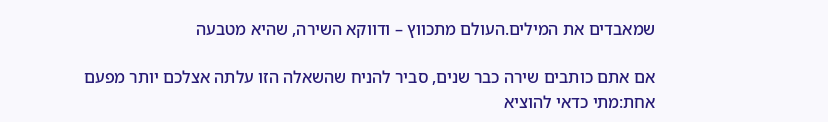שמאבדים את המילים.העולם מתכווץ – ודווקא השירה, שהיא מטבעה

אם אתם כותבים שירה כבר שנים, סביר להניח שהשאלה הזו עלתה אצלכם יותר מפעם אחת:מתי כדאי להוציא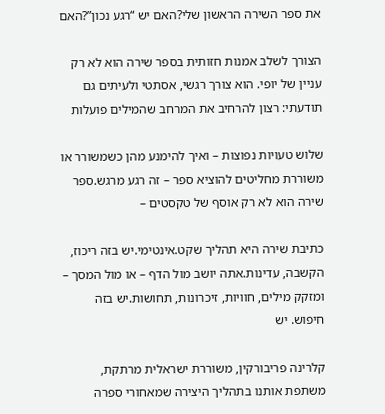את ספר השירה הראשון שלי?האם יש “רגע נכון”?האם

הצורך לשלב אמנות חזותית בספר שירה הוא לא רק עניין של יופי. הוא צורך רגשי, אסתטי ולעיתים גם תודעתי: רצון להרחיב את המרחב שהמילים פועלות

שלוש טעויות נפוצות – ואיך להימנע מהן כשמשורר או משוררת מחליטים להוציא ספר – זה רגע מרגש.ספר שירה הוא לא רק אוסף של טקסטים –

כתיבת שירה היא תהליך שקט.אינטימי.יש בזה ריכוז, הקשבה, עדינות.אתה יושב מול הדף – או מול המסך – ומזקק מילים, חוויות, זיכרונות, תחושות.יש בזה חיפוש. יש

קלרינה פריבורקין, משוררת ישראלית מרתקת, משתפת אותנו בתהליך היצירה שמאחורי ספרה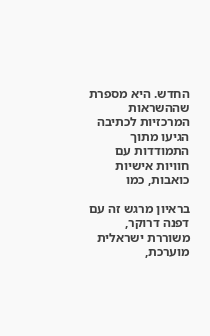החדש. היא מספרת שההשראות המרכזיות לכתיבה הגיעו מתוך התמודדות עם חוויות אישיות כואבות, כמו

בראיון מרגש זה עם דפנה דרוקר, משוררת ישראלית מוערכת,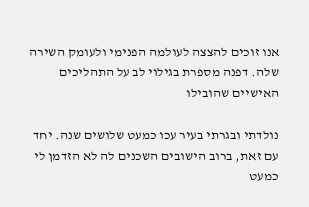אנו זוכים להצצה לעולמה הפנימי ולעומק השירה שלה. דפנה מספרת בגילוי לב על התהליכים האישיים שהובילו

נולדתי ובגרתי בעיר עכו כמעט שלושים שנה. יחד עם זאת, ברוב הישובים השכנים לה לא הזדמן לי כמעט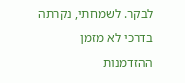לבקר. לשמחתי, נקרתה בדרכי לא מזמן ההזדמנות